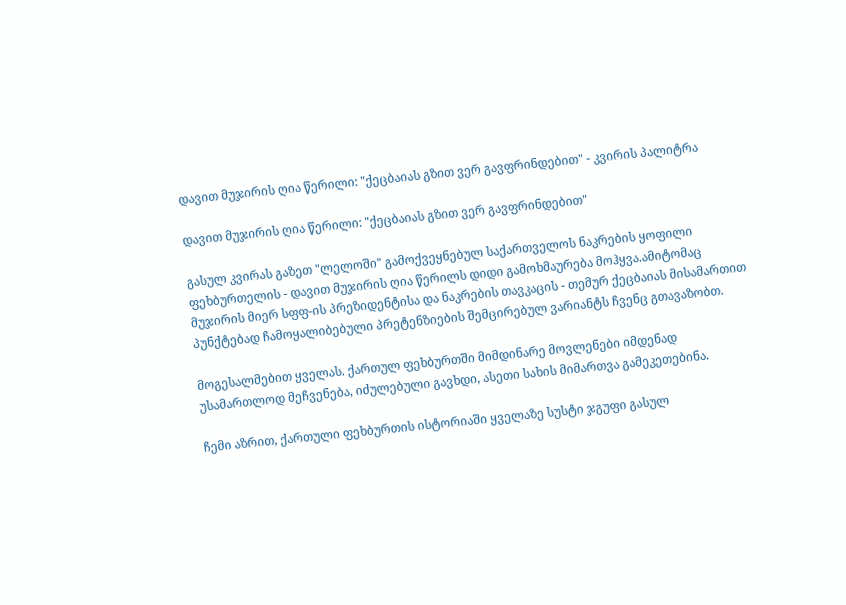დავით მუჯირის ღია წერილი: "ქეცბაიას გზით ვერ გავფრინდებით" - კვირის პალიტრა

დავით მუჯირის ღია წერილი: "ქეცბაიას გზით ვერ გავფრინდებით"

გასულ კვირას გაზეთ "ლელოში" გამოქვეყნებულ საქართველოს ნაკრების ყოფილი ფეხბურთელის - დავით მუჯირის ღია წერილს დიდი გამოხმაურება მოჰყვა.ამიტომაც მუჯირის მიერ სფფ-ის პრეზიდენტისა და ნაკრების თავკაცის - თემურ ქეცბაიას მისამართით პუნქტებად ჩამოყალიბებული პრეტენზიების შემცირებულ ვარიანტს ჩვენც გთავაზობთ.

მოგესალმებით ყველას. ქართულ ფეხბურთში მიმდინარე მოვლენები იმდენად უსამართლოდ მეჩვენება, იძულებული გავხდი, ასეთი სახის მიმართვა გამეკეთებინა.

ჩემი აზრით, ქართული ფეხბურთის ისტორიაში ყველაზე სუსტი ჯგუფი გასულ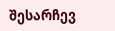შესარჩევ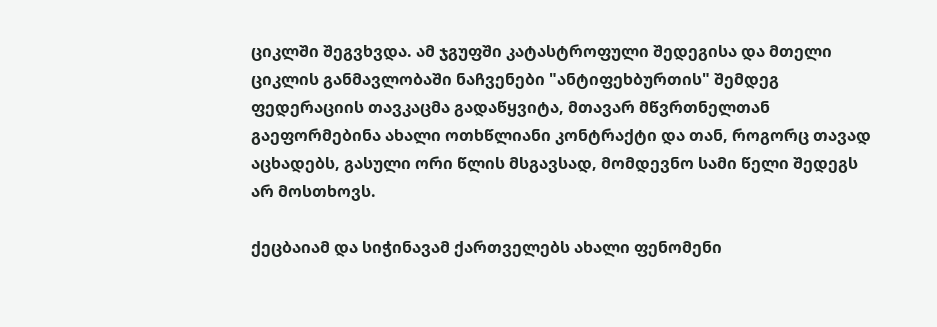ციკლში შეგვხვდა. ამ ჯგუფში კატასტროფული შედეგისა და მთელი ციკლის განმავლობაში ნაჩვენები "ანტიფეხბურთის" შემდეგ ფედერაციის თავკაცმა გადაწყვიტა, მთავარ მწვრთნელთან გაეფორმებინა ახალი ოთხწლიანი კონტრაქტი და თან, როგორც თავად აცხადებს, გასული ორი წლის მსგავსად, მომდევნო სამი წელი შედეგს არ მოსთხოვს.

ქეცბაიამ და სიჭინავამ ქართველებს ახალი ფენომენი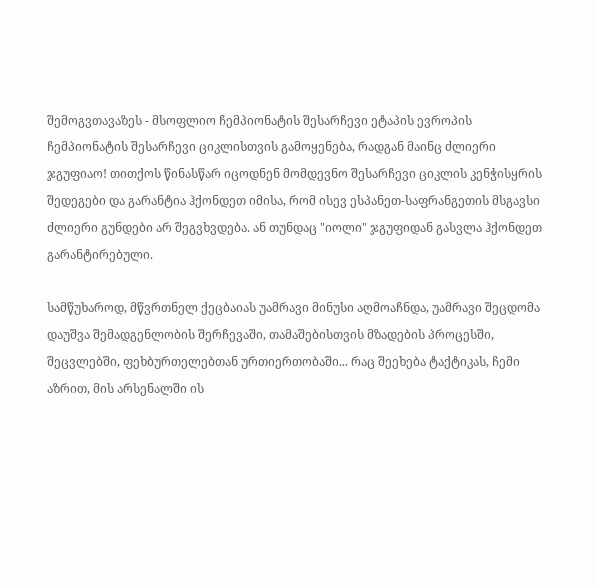შემოგვთავაზეს - მსოფლიო ჩემპიონატის შესარჩევი ეტაპის ევროპის ჩემპიონატის შესარჩევი ციკლისთვის გამოყენება, რადგან მაინც ძლიერი ჯგუფიაო! თითქოს წინასწარ იცოდნენ მომდევნო შესარჩევი ციკლის კენჭისყრის შედეგები და გარანტია ჰქონდეთ იმისა, რომ ისევ ესპანეთ-საფრანგეთის მსგავსი ძლიერი გუნდები არ შეგვხვდება. ან თუნდაც "იოლი" ჯგუფიდან გასვლა ჰქონდეთ გარანტირებული.

სამწუხაროდ, მწვრთნელ ქეცბაიას უამრავი მინუსი აღმოაჩნდა, უამრავი შეცდომა დაუშვა შემადგენლობის შერჩევაში, თამაშებისთვის მზადების პროცესში, შეცვლებში, ფეხბურთელებთან ურთიერთობაში... რაც შეეხება ტაქტიკას, ჩემი აზრით, მის არსენალში ის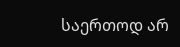საერთოდ არ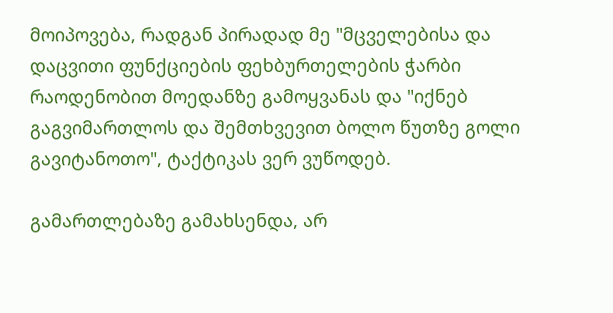მოიპოვება, რადგან პირადად მე "მცველებისა და დაცვითი ფუნქციების ფეხბურთელების ჭარბი რაოდენობით მოედანზე გამოყვანას და "იქნებ გაგვიმართლოს და შემთხვევით ბოლო წუთზე გოლი გავიტანოთო", ტაქტიკას ვერ ვუწოდებ.

გამართლებაზე გამახსენდა, არ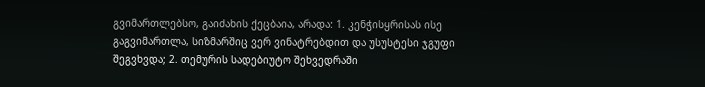გვიმართლებსო, გაიძახის ქეცბაია, არადა: 1. კენჭისყრისას ისე გაგვიმართლა, სიზმარშიც ვერ ვინატრებდით და უსუსტესი ჯგუფი შეგვხვდა; 2. თემურის სადებიუტო შეხვედრაში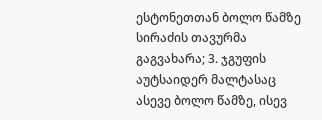ესტონეთთან ბოლო წამზე სირაძის თავურმა გაგვახარა; 3. ჯგუფის აუტსაიდერ მალტასაც ასევე ბოლო წამზე, ისევ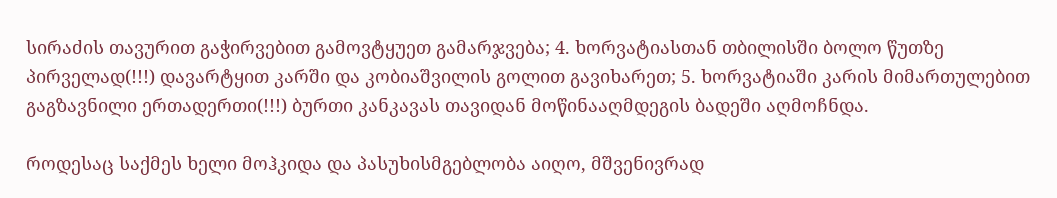სირაძის თავურით გაჭირვებით გამოვტყუეთ გამარჯვება; 4. ხორვატიასთან თბილისში ბოლო წუთზე პირველად(!!!) დავარტყით კარში და კობიაშვილის გოლით გავიხარეთ; 5. ხორვატიაში კარის მიმართულებით გაგზავნილი ერთადერთი(!!!) ბურთი კანკავას თავიდან მოწინააღმდეგის ბადეში აღმოჩნდა.

როდესაც საქმეს ხელი მოჰკიდა და პასუხისმგებლობა აიღო, მშვენივრად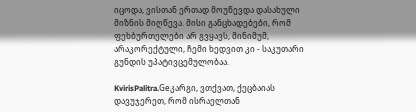იცოდა, ვისთან ერთად მოუწევდა დასახული მიზნის მიღწევა. მისი განცხადებები, რომ ფეხბურთელები არ გვყავს, მინიმუმ, არაკორექტული, ჩემი ხედვით კი - საკუთარი გუნდის უპატივცემულობაა.

KvirisPalitra.Geკარგი, ვთქვათ, ქეცბაიას დავუჯერეთ, რომ ისრაელთან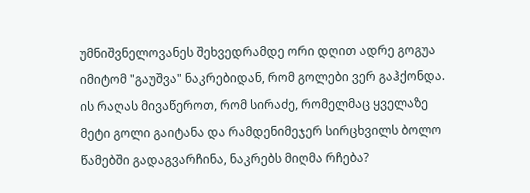უმნიშვნელოვანეს შეხვედრამდე ორი დღით ადრე გოგუა იმიტომ "გაუშვა" ნაკრებიდან, რომ გოლები ვერ გაჰქონდა. ის რაღას მივაწეროთ, რომ სირაძე, რომელმაც ყველაზე მეტი გოლი გაიტანა და რამდენიმეჯერ სირცხვილს ბოლო წამებში გადაგვარჩინა, ნაკრებს მიღმა რჩება?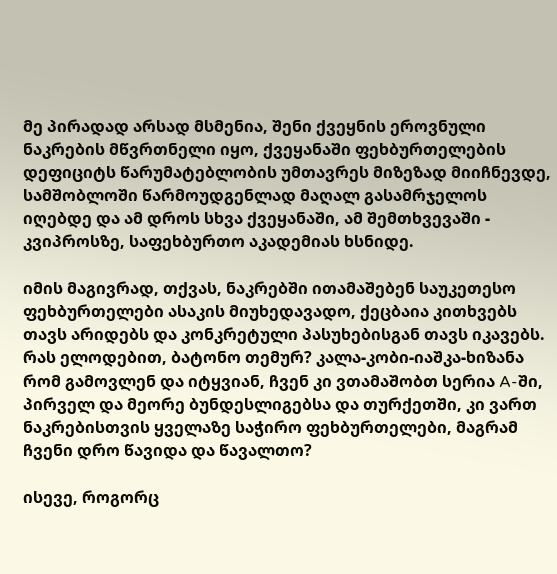მე პირადად არსად მსმენია, შენი ქვეყნის ეროვნული ნაკრების მწვრთნელი იყო, ქვეყანაში ფეხბურთელების დეფიციტს წარუმატებლობის უმთავრეს მიზეზად მიიჩნევდე, სამშობლოში წარმოუდგენლად მაღალ გასამრჯელოს იღებდე და ამ დროს სხვა ქვეყანაში, ამ შემთხვევაში - კვიპროსზე, საფეხბურთო აკადემიას ხსნიდე.

იმის მაგივრად, თქვას, ნაკრებში ითამაშებენ საუკეთესო ფეხბურთელები ასაკის მიუხედავადო, ქეცბაია კითხვებს თავს არიდებს და კონკრეტული პასუხებისგან თავს იკავებს. რას ელოდებით, ბატონო თემურ? კალა-კობი-იაშკა-ხიზანა რომ გამოვლენ და იტყვიან, ჩვენ კი ვთამაშობთ სერია A-ში, პირველ და მეორე ბუნდესლიგებსა და თურქეთში, კი ვართ ნაკრებისთვის ყველაზე საჭირო ფეხბურთელები, მაგრამ ჩვენი დრო წავიდა და წავალთო?

ისევე, როგორც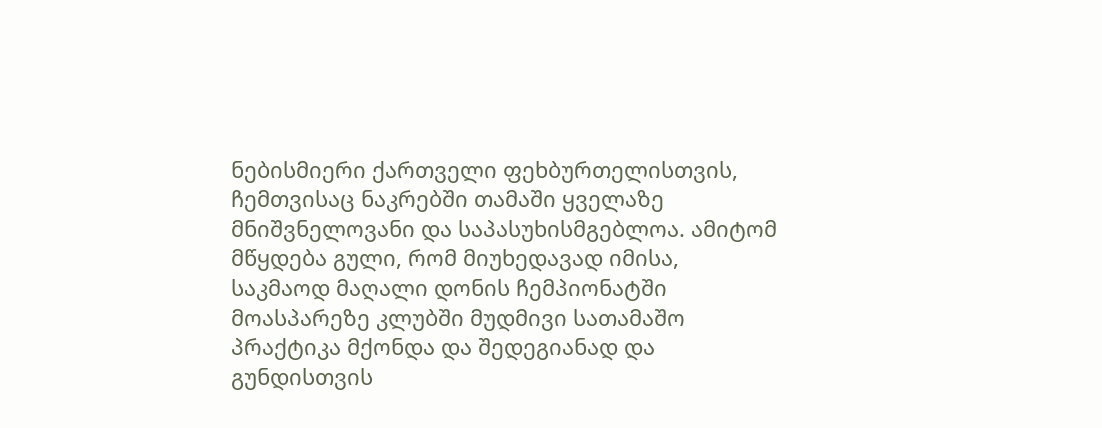ნებისმიერი ქართველი ფეხბურთელისთვის, ჩემთვისაც ნაკრებში თამაში ყველაზე მნიშვნელოვანი და საპასუხისმგებლოა. ამიტომ მწყდება გული, რომ მიუხედავად იმისა, საკმაოდ მაღალი დონის ჩემპიონატში მოასპარეზე კლუბში მუდმივი სათამაშო პრაქტიკა მქონდა და შედეგიანად და გუნდისთვის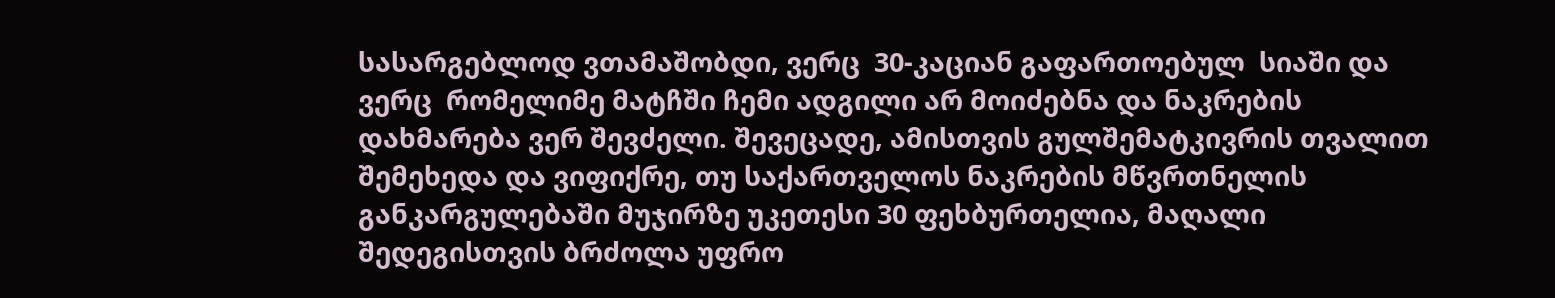სასარგებლოდ ვთამაშობდი, ვერც  30-კაციან გაფართოებულ  სიაში და ვერც  რომელიმე მატჩში ჩემი ადგილი არ მოიძებნა და ნაკრების დახმარება ვერ შევძელი. შევეცადე, ამისთვის გულშემატკივრის თვალით შემეხედა და ვიფიქრე, თუ საქართველოს ნაკრების მწვრთნელის განკარგულებაში მუჯირზე უკეთესი 30 ფეხბურთელია, მაღალი შედეგისთვის ბრძოლა უფრო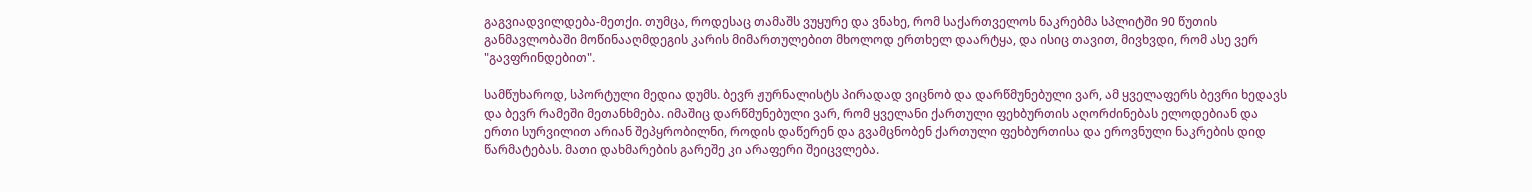გაგვიადვილდება-მეთქი. თუმცა, როდესაც თამაშს ვუყურე და ვნახე, რომ საქართველოს ნაკრებმა სპლიტში 90 წუთის განმავლობაში მოწინააღმდეგის კარის მიმართულებით მხოლოდ ერთხელ დაარტყა, და ისიც თავით, მივხვდი, რომ ასე ვერ "გავფრინდებით".

სამწუხაროდ, სპორტული მედია დუმს. ბევრ ჟურნალისტს პირადად ვიცნობ და დარწმუნებული ვარ, ამ ყველაფერს ბევრი ხედავს და ბევრ რამეში მეთანხმება. იმაშიც დარწმუნებული ვარ, რომ ყველანი ქართული ფეხბურთის აღორძინებას ელოდებიან და ერთი სურვილით არიან შეპყრობილნი, როდის დაწერენ და გვამცნობენ ქართული ფეხბურთისა და ეროვნული ნაკრების დიდ წარმატებას. მათი დახმარების გარეშე კი არაფერი შეიცვლება.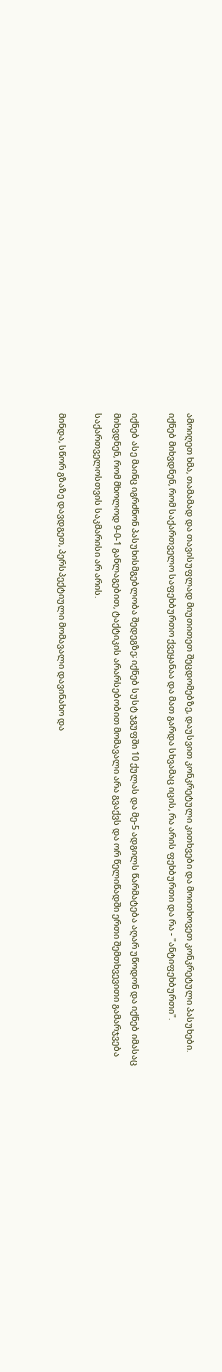ამოიღეთ ხმა, თამამად და თავისუფლად მიუთითეთ შეცდომებზე, დაუსვით კონკრეტული კითხვები და მოითხოვეთ კონკრეტული პასუხები. იქნებ მიხვდნენ, რომ საქართველო საფეხბურთო ქვეყანაა და მათ გარდა სხვამაც იცის, რა არის ფეხბურთი და რა - "ანტიფეხბურთი".

იქნებ ასე მაინც იგრძნონ პასუხისმგებლობა შედეგზე; იქნებ სუსტ ჯგუფში 10 ქულას და მე-5 ადგილს წარმატება აღარ უწოდონ და იქნებ იმასაც მიხვდნენ, რომ მხოლოდ 9-0-1 განლაგებით, ტაქტიკის არარსებობით მომავალი არა გვაქვს და ორ წელიწადში ერთი შემთხვევითი გამარჯვება საქართველოსთვის საკმარისი არ არის.

მინდა, სწორ გზაზე დავდგეთ, პერსპექტიული მომავალი დავინახო და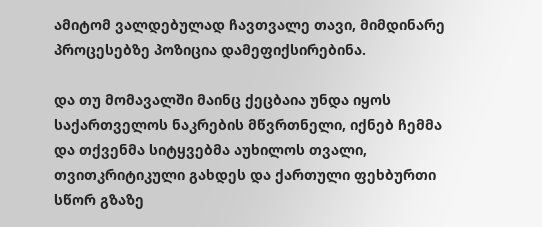ამიტომ ვალდებულად ჩავთვალე თავი, მიმდინარე პროცესებზე პოზიცია დამეფიქსირებინა.

და თუ მომავალში მაინც ქეცბაია უნდა იყოს საქართველოს ნაკრების მწვრთნელი, იქნებ ჩემმა და თქვენმა სიტყვებმა აუხილოს თვალი, თვითკრიტიკული გახდეს და ქართული ფეხბურთი სწორ გზაზე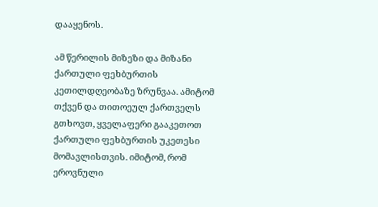დააყენოს.

ამ წერილის მიზეზი და მიზანი ქართული ფეხბურთის კეთილდღეობაზე ზრუნვაა. ამიტომ თქვენ და თითოეულ ქართველს გთხოვთ, ყველაფერი გააკეთოთ ქართული ფეხბურთის უკეთესი მომავლისთვის. იმიტომ, რომ ეროვნული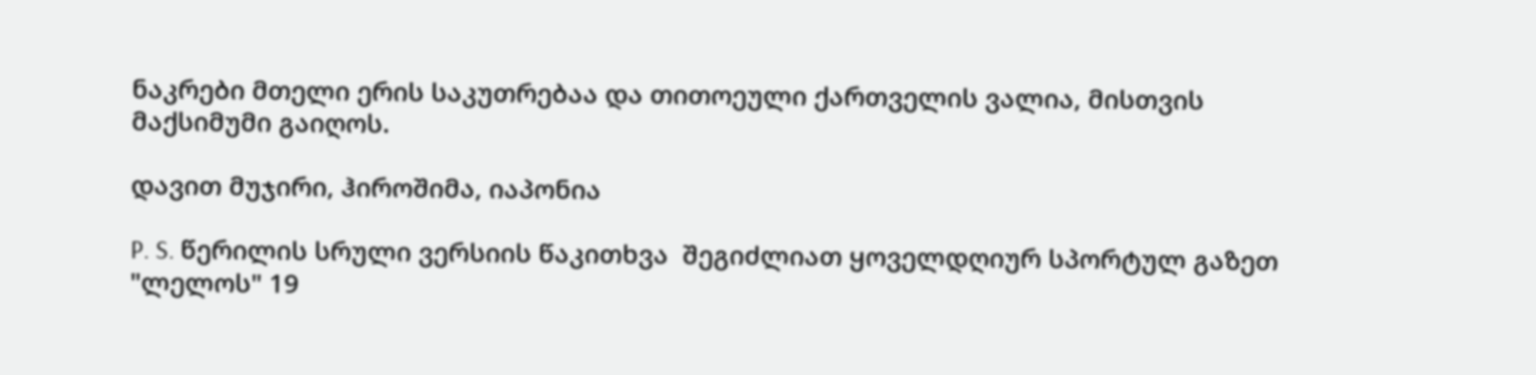ნაკრები მთელი ერის საკუთრებაა და თითოეული ქართველის ვალია, მისთვის მაქსიმუმი გაიღოს.

დავით მუჯირი, ჰიროშიმა, იაპონია

P. S. წერილის სრული ვერსიის წაკითხვა  შეგიძლიათ ყოველდღიურ სპორტულ გაზეთ "ლელოს" 19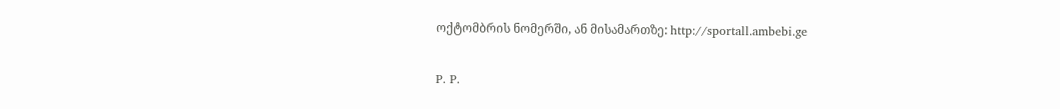ოქტომბრის ნომერში, ან მისამართზე: http://sportall.ambebi.ge

P. P.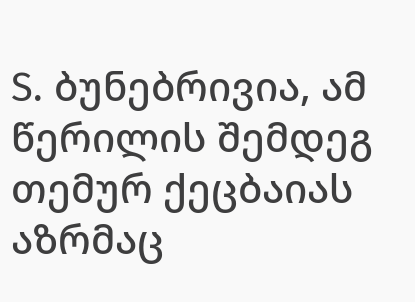S. ბუნებრივია, ამ წერილის შემდეგ თემურ ქეცბაიას აზრმაც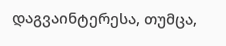დაგვაინტერესა, თუმცა,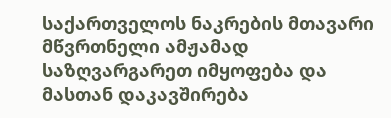საქართველოს ნაკრების მთავარი მწვრთნელი ამჟამად საზღვარგარეთ იმყოფება და მასთან დაკავშირება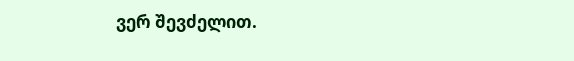ვერ შევძელით.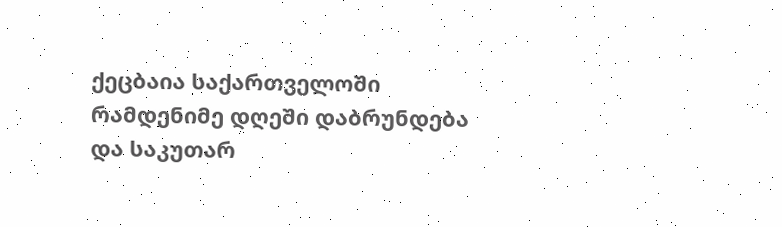ქეცბაია საქართველოში რამდენიმე დღეში დაბრუნდება და საკუთარ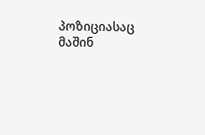პოზიციასაც მაშინ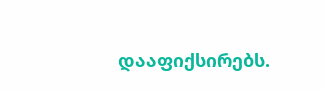დააფიქსირებს.